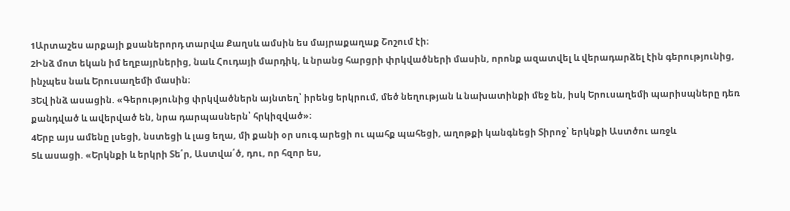1Արտաշես արքայի քսաներորդ տարվա Քաղսև ամսին ես մայրաքաղաք Շոշում էի։
2Ինձ մոտ եկան իմ եղբայրներից, նաև Հուդայի մարդիկ, և նրանց հարցրի փրկվածների մասին, որոնք ազատվել և վերադարձել էին գերությունից, ինչպես նաև Երուսաղեմի մասին։
3Եվ ինձ ասացին. «Գերությունից փրկվածներն այնտեղ՝ իրենց երկրում, մեծ նեղության և նախատինքի մեջ են, իսկ Երուսաղեմի պարիսպները դեռ քանդված և ավերված են, նրա դարպասներն՝ հրկիզված»։
4Երբ այս ամենը լսեցի, նստեցի և լաց եղա, մի քանի օր սուգ արեցի ու պահք պահեցի, աղոթքի կանգնեցի Տիրոջ՝ երկնքի Աստծու առջև
5և ասացի. «Երկնքի և երկրի Տե՛ր, Աստվա՛ծ, դու, որ հզոր ես,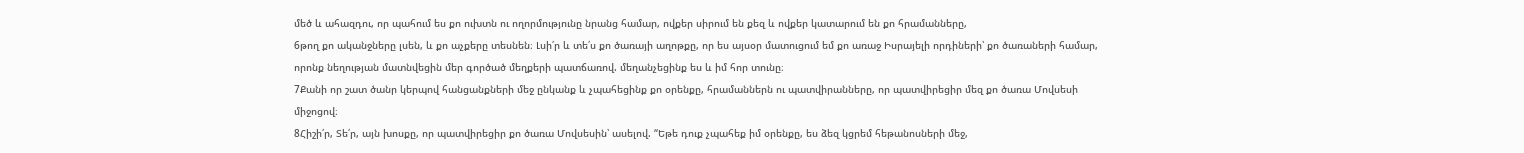մեծ և ահազդու, որ պահում ես քո ուխտն ու ողորմությունը նրանց համար, ովքեր սիրում են քեզ և ովքեր կատարում են քո հրամանները,
6թող քո ականջները լսեն, և քո աչքերը տեսնեն։ Լսի՛ր և տե՛ս քո ծառայի աղոթքը, որ ես այսօր մատուցում եմ քո առաջ Իսրայելի որդիների՝ քո ծառաների համար, որոնք նեղության մատնվեցին մեր գործած մեղքերի պատճառով. մեղանչեցինք ես և իմ հոր տունը։
7Քանի որ շատ ծանր կերպով հանցանքների մեջ ընկանք և չպահեցինք քո օրենքը, հրամաններն ու պատվիրանները, որ պատվիրեցիր մեզ քո ծառա Մովսեսի միջոցով։
8Հիշի՛ր, Տե՛ր, այն խոսքը, որ պատվիրեցիր քո ծառա Մովսեսին՝ ասելով. “Եթե դուք չպահեք իմ օրենքը, ես ձեզ կցրեմ հեթանոսների մեջ,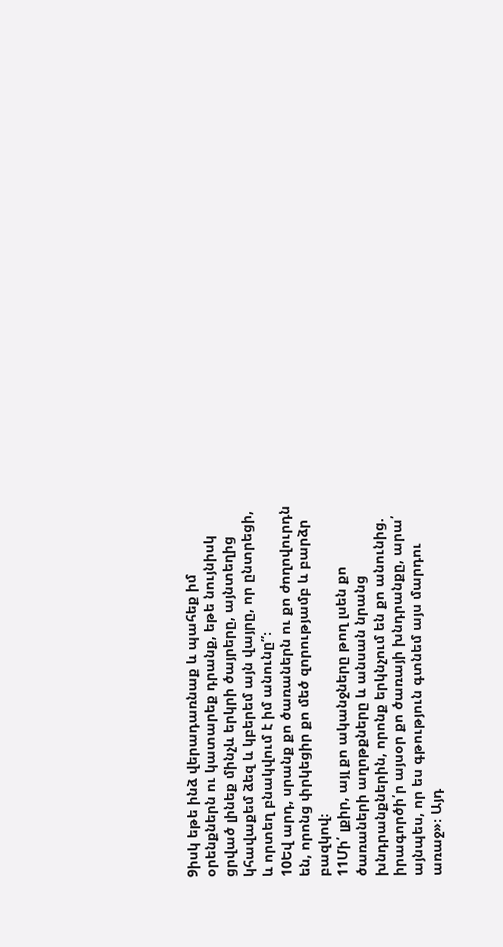9իսկ եթե ինձ վերադառնաք և պահեք իմ օրենքներն ու կատարեք դրանք, եթե նույնիսկ ցրված լինեք մինչև երկրի ծայրերը, այնտեղից կհավաքեմ ձեզ և կբերեմ այն վայրը, որ ընտրեցի, և որտեղ բնակվում է իմ անունը”։
10Եվ արդ, սրանք քո ծառաներն ու քո ժողովուրդն են, որոնց փրկեցիր քո մեծ զորությամբ և բարձր բազկով։
11Մի՛ լքիր, այլ քո ականջները թող լսեն քո ծառաների աղոթքները և անսան նրանց խնդրանքներին, որոնք երկնչում են քո անունից. իրագործի՛ր այսօր քո ծառայի խնդրանքը, արա՛ այնպես, որ ես գթություն գտնեմ այս մարդու առաջ»։ Այդ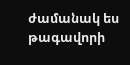ժամանակ ես թագավորի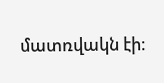մատռվակն էի։